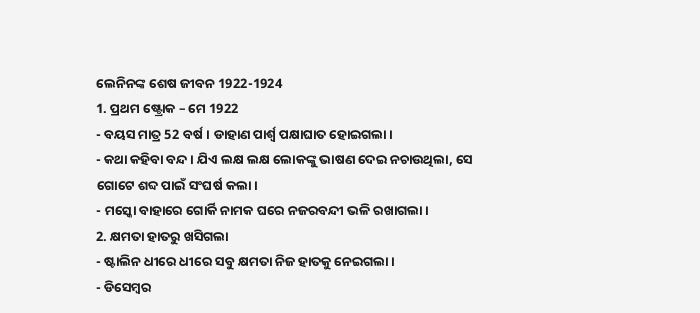ଲେନିନଙ୍କ ଶେଷ ଜୀବନ 1922-1924
1. ପ୍ରଥମ ଷ୍ଟ୍ରୋକ – ମେ 1922
- ବୟସ ମାତ୍ର 52 ବର୍ଷ। ଡାହାଣ ପାର୍ଶ୍ୱ ପକ୍ଷାଘାତ ହୋଇଗଲା।
- କଥା କହିବା ବନ୍ଦ। ଯିଏ ଲକ୍ଷ ଲକ୍ଷ ଲୋକଙ୍କୁ ଭାଷଣ ଦେଇ ନଚାଉଥିଲା, ସେ ଗୋଟେ ଶବ୍ଦ ପାଇଁ ସଂଘର୍ଷ କଲା।
- ମସ୍କୋ ବାହାରେ ଗୋର୍କି ନାମକ ଘରେ ନଜରବନ୍ଦୀ ଭଳି ରଖାଗଲା।
2. କ୍ଷମତା ହାତରୁ ଖସିଗଲା
- ଷ୍ଟାଲିନ ଧୀରେ ଧୀରେ ସବୁ କ୍ଷମତା ନିଜ ହାତକୁ ନେଇଗଲା।
- ଡିସେମ୍ବର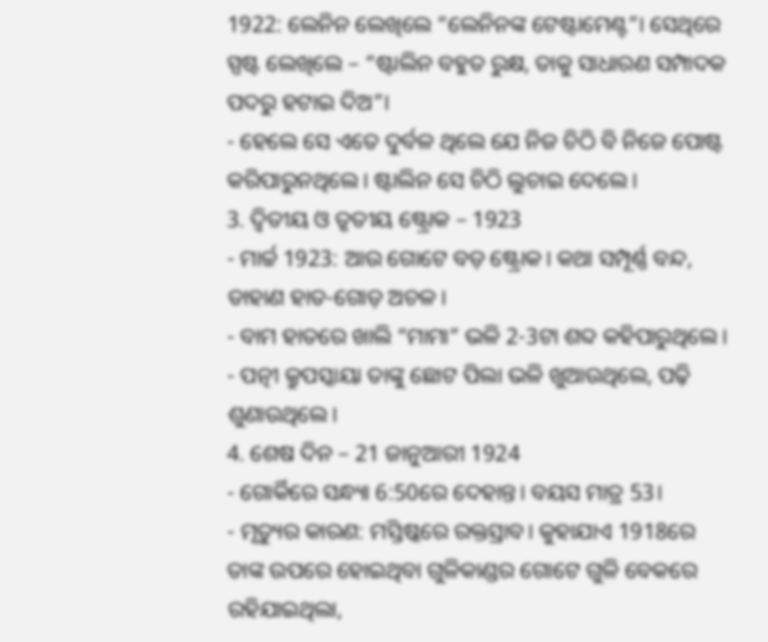1922: ଲେନିନ ଲେଖିଲେ “ଲେନିନଙ୍କ ଟେଷ୍ଟାମେଣ୍ଟ”। ସେଥିରେ ସ୍ପଷ୍ଟ ଲେଖିଲେ – “ଷ୍ଟାଲିନ ବହୁତ ରୁକ୍ଷ, ତାକୁ ସାଧାରଣ ସମ୍ପାଦକ ପଦରୁ ହଟାଇ ଦିଅ”।
- ହେଲେ ସେ ଏତେ ଦୁର୍ବଳ ଥିଲେ ଯେ ନିଜ ଚିଠି ବି ନିଜେ ପୋଷ୍ଟ କରିପାରୁନଥିଲେ। ଷ୍ଟାଲିନ ସେ ଚିଠି ଲୁଚାଇ ଦେଲେ।
3. ଦ୍ୱିତୀୟ ଓ ତୃତୀୟ ଷ୍ଟ୍ରୋକ – 1923
- ମାର୍ଚ୍ଚ 1923: ଆଉ ଗୋଟେ ବଡ଼ ଷ୍ଟ୍ରୋକ। କଥା ସମ୍ପୂର୍ଣ୍ଣ ବନ୍ଦ, ଡାହାଣ ହାତ-ଗୋଡ଼ ଅଚଳ।
- ବାମ ହାତରେ ଖାଲି “ମାମା” ଭଳି 2-3ଟା ଶବ୍ଦ କହିପାରୁଥିଲେ।
- ପତ୍ନୀ କ୍ରୁପସ୍କାୟା ତାଙ୍କୁ ଛୋଟ ପିଲା ଭଳି ଖୁଆଉଥିଲେ, ପଢ଼ି ଶୁଣାଉଥିଲେ।
4. ଶେଷ ଦିନ – 21 ଜାନୁଆରୀ 1924
- ଗୋର୍କିରେ ସନ୍ଧ୍ୟା 6:50ରେ ଦେହାନ୍ତ। ବୟସ ମାତ୍ର 53।
- ମୃତ୍ୟୁର କାରଣ: ମସ୍ତିଷ୍କରେ ରକ୍ତସ୍ରାବ। କୁହାଯାଏ 1918ରେ ତାଙ୍କ ଉପରେ ହୋଇଥିବା ଗୁଳିକାଣ୍ଡର ଗୋଟେ ଗୁଳି ବେକରେ ରହିଯାଇଥିଲା,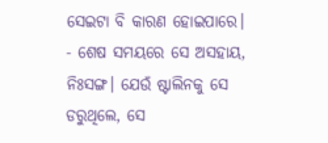ସେଇଟା ବି କାରଣ ହୋଇପାରେ।
- ଶେଷ ସମୟରେ ସେ ଅସହାୟ, ନିଃସଙ୍ଗ। ଯେଉଁ ଷ୍ଟାଲିନକୁ ସେ ଡରୁଥିଲେ, ସେ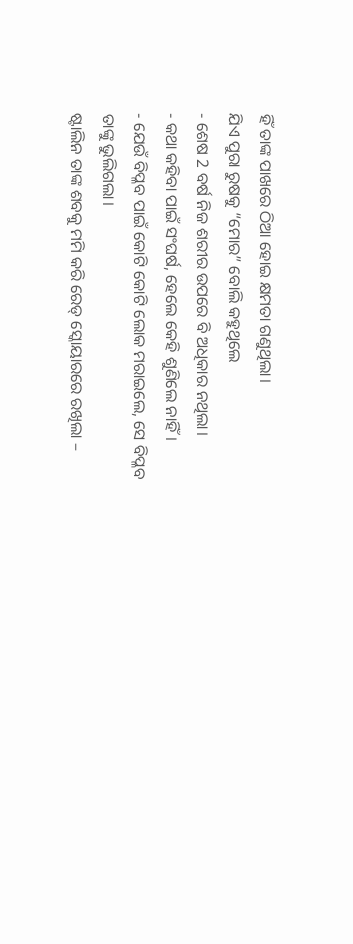ହିଁ ତାଙ୍କ ପାଖରେ ଠିଆ ହୋଇ କ୍ଷମତା ଗଣୁଥିଲା।
ଯିଏ ପୁରା ରୁଷକୁ “ମୋର” ବୋଲି କହୁଥିଲେ
- ଶେଷ 2 ବର୍ଷ ନିଜ ଶରୀର ଉପରେ ବି ଅଧିକାର ନଥିଲା।
- କଥା କହିବା ପାଇଁ ସଂଘର୍ଷ, ହେଲେ କେହି ଶୁଣିଲେ ନାହିଁ।
- ଯେଉଁ ବିପ୍ଳବ ପାଇଁ କୋଟି କୋଟି ଲୋକ ମରାଇଲେ, ସେ ବିପ୍ଳବ ତାଙ୍କୁ ଭୁଲିଗଲା।
ଷ୍ଟାଲିନ ତାଙ୍କ ଶବକୁ ମମି କରି ରେଡ୍ ସ୍କୋୟାରରେ ରଖିଲା –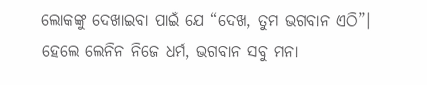ଲୋକଙ୍କୁ ଦେଖାଇବା ପାଇଁ ଯେ “ଦେଖ, ତୁମ ଭଗବାନ ଏଠି”।
ହେଲେ ଲେନିନ ନିଜେ ଧର୍ମ, ଭଗବାନ ସବୁ ମନା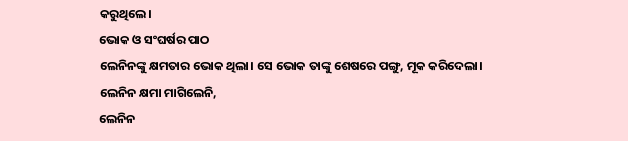କରୁଥିଲେ।
ଭୋକ ଓ ସଂଘର୍ଷର ପାଠ
ଲେନିନଙ୍କୁ କ୍ଷମତାର ଭୋକ ଥିଲା। ସେ ଭୋକ ତାଙ୍କୁ ଶେଷରେ ପଙ୍ଗୁ, ମୂକ କରିଦେଲା।
ଲେନିନ କ୍ଷମା ମାଗିଲେନି,
ଲେନିନ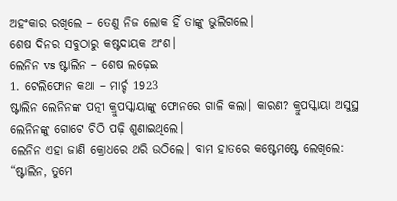ଅହଂକାର ରଖିଲେ – ତେଣୁ ନିଜ ଲୋକ ହିଁ ତାଙ୍କୁ ଭୁଲିଗଲେ।
ଶେଷ ଦିନର ସବୁଠାରୁ କଷ୍ଟଦାୟକ ଅଂଶ।
ଲେନିନ vs ଷ୍ଟାଲିନ – ଶେଷ ଲଢ଼େଇ
1. ଟେଲିଫୋନ କଥା – ମାର୍ଚ୍ଚ 1923
ଷ୍ଟାଲିନ ଲେନିନଙ୍କ ପତ୍ନୀ କ୍ରୁପସ୍କାୟାଙ୍କୁ ଫୋନରେ ଗାଳି କଲା। କାରଣ? କ୍ରୁପସ୍କାୟା ଅସୁସ୍ଥ ଲେନିନଙ୍କୁ ଗୋଟେ ଚିଠି ପଢ଼ି ଶୁଣାଇଥିଲେ।
ଲେନିନ ଏହା ଜାଣି କ୍ରୋଧରେ ଥରି ଉଠିଲେ। ବାମ ହାତରେ କଷ୍ଟେମଷ୍ଟେ ଲେଖିଲେ:
“ଷ୍ଟାଲିନ, ତୁମେ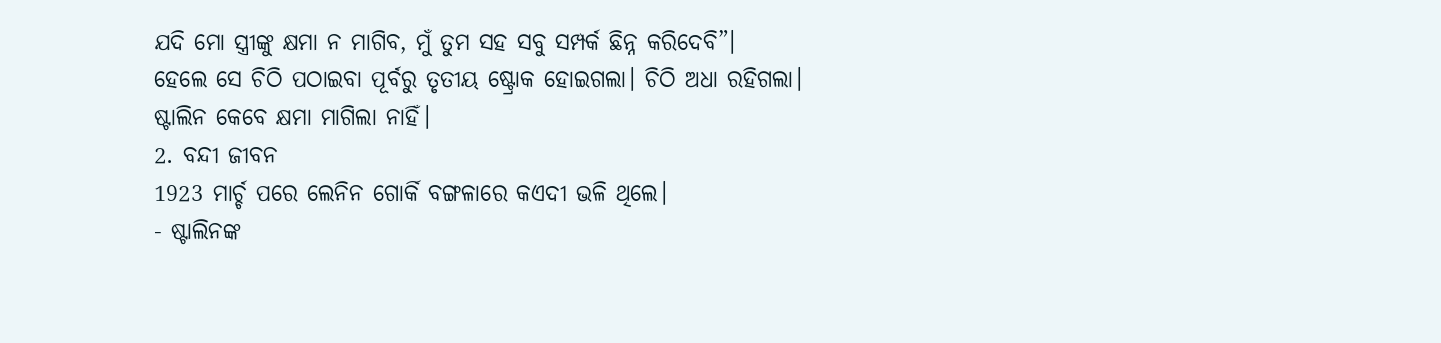ଯଦି ମୋ ସ୍ତ୍ରୀଙ୍କୁ କ୍ଷମା ନ ମାଗିବ, ମୁଁ ତୁମ ସହ ସବୁ ସମ୍ପର୍କ ଛିନ୍ନ କରିଦେବି”।
ହେଲେ ସେ ଚିଠି ପଠାଇବା ପୂର୍ବରୁ ତୃତୀୟ ଷ୍ଟ୍ରୋକ ହୋଇଗଲା। ଚିଠି ଅଧା ରହିଗଲା। ଷ୍ଟାଲିନ କେବେ କ୍ଷମା ମାଗିଲା ନାହିଁ।
2. ବନ୍ଦୀ ଜୀବନ
1923 ମାର୍ଚ୍ଚ ପରେ ଲେନିନ ଗୋର୍କି ବଙ୍ଗଳାରେ କଏଦୀ ଭଳି ଥିଲେ।
- ଷ୍ଟାଲିନଙ୍କ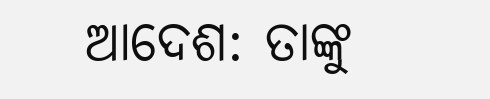ଆଦେଶ: ତାଙ୍କୁ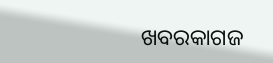ଖବରକାଗଜ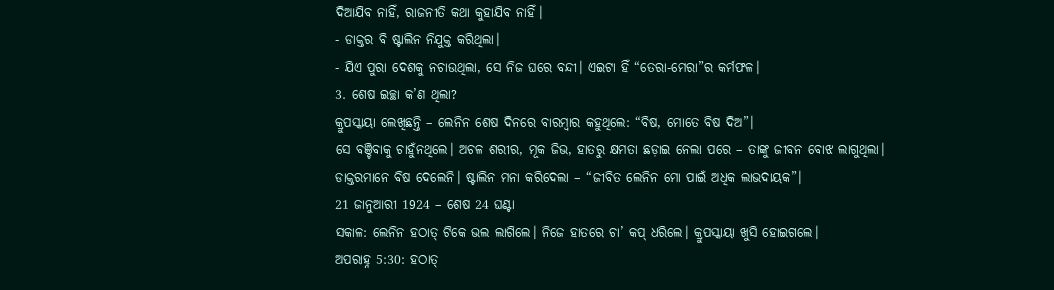ଦିଆଯିବ ନାହିଁ, ରାଜନୀତି କଥା କୁହାଯିବ ନାହିଁ।
- ଡାକ୍ତର ବି ଷ୍ଟାଲିନ ନିଯୁକ୍ତ କରିଥିଲା।
- ଯିଏ ପୁରା ଦେଶକୁ ନଚାଉଥିଲା, ସେ ନିଜ ଘରେ ବନ୍ଦୀ। ଏଇଟା ହିଁ “ତେରା-ମେରା”ର କର୍ମଫଳ।
3. ଶେଷ ଇଚ୍ଛା କ’ଣ ଥିଲା?
କ୍ରୁପସ୍କାୟା ଲେଖିଛନ୍ତି – ଲେନିନ ଶେଷ ଦିନରେ ବାରମ୍ବାର କହୁଥିଲେ: “ବିଷ, ମୋତେ ବିଷ ଦିଅ”।
ସେ ବଞ୍ଚିବାକୁ ଚାହୁଁନଥିଲେ। ଅଚଳ ଶରୀର, ମୂକ ଜିଭ, ହାତରୁ କ୍ଷମତା ଛଡ଼ାଇ ନେଲା ପରେ – ତାଙ୍କୁ ଜୀବନ ବୋଝ ଲାଗୁଥିଲା।
ଡାକ୍ତରମାନେ ବିଷ ଦେଲେନି। ଷ୍ଟାଲିନ ମନା କରିଦେଲା – “ଜୀବିତ ଲେନିନ ମୋ ପାଇଁ ଅଧିକ ଲାଭଦାୟକ”।
21 ଜାନୁଆରୀ 1924 – ଶେଷ 24 ଘଣ୍ଟା
ସକାଳ: ଲେନିନ ହଠାତ୍ ଟିକେ ଭଲ ଲାଗିଲେ। ନିଜେ ହାତରେ ଚା’ କପ୍ ଧରିଲେ। କ୍ରୁପସ୍କାୟା ଖୁସି ହୋଇଗଲେ।
ଅପରାହ୍ନ 5:30: ହଠାତ୍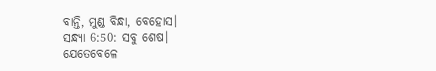ବାନ୍ତି, ମୁଣ୍ଡ ବିନ୍ଧା, ବେହୋସ।
ସନ୍ଧ୍ୟା 6:50: ସବୁ ଶେଷ।
ଯେତେବେଳେ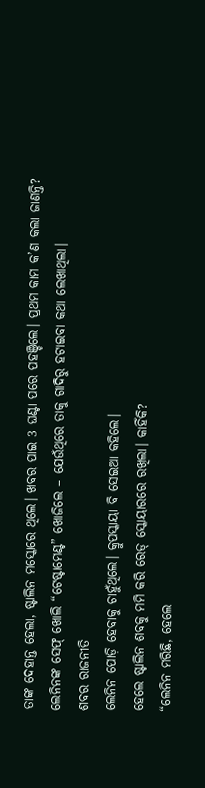ତାଙ୍କ ଦେହାନ୍ତ ହେଲା, ଷ୍ଟାଲିନ ମସ୍କୋରେ ଥିଲେ। ଖବର ପାଇ 3 ଘଣ୍ଟା ପରେ ପହଞ୍ଚିଲେ। ପ୍ରଥମ କାମ କ’ଣ କଲା ଜାଣନ୍ତି?
ଲେନିନଙ୍କ ସେଫ୍ ଖୋଲି “ଟେଷ୍ଟାମେଣ୍ଟ” ଖୋଜିଲେ – ଯେଉଁଥିରେ ତାକୁ ଗାଦିରୁ ହଟାଇବା କଥା ଲେଖାଥିଲା।
ଶବର ରାଜନୀତି
ଲେନିନ ପୋଡ଼ି ହେବାକୁ ଚାହୁଁଥିଲେ। କ୍ରୁପସ୍କାୟା ବି ସେଇଆ କହିଲେ।
ହେଲେ ଷ୍ଟାଲିନ ଶବକୁ ମମି କରି ରେଡ୍ ସ୍କୋୟାରରେ ରଖିଲା। କାହିଁକି?
“ଲେନିନ ମରିଛି, ହେଲେ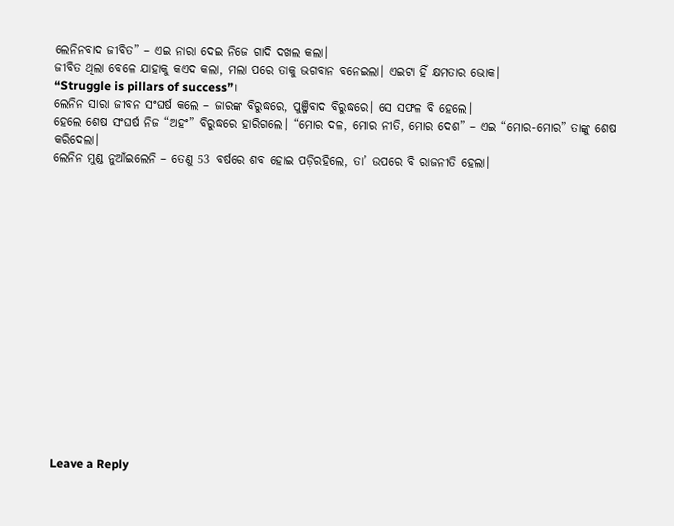ଲେନିନବାଦ ଜୀବିତ” – ଏଇ ନାରା ଦେଇ ନିଜେ ଗାଦି ଦଖଲ କଲା।
ଜୀବିତ ଥିଲା ବେଳେ ଯାହାକୁ କଏଦ କଲା, ମଲା ପରେ ତାକୁ ଭଗବାନ ବନେଇଲା। ଏଇଟା ହିଁ କ୍ଷମତାର ଭୋକ।
“Struggle is pillars of success”।
ଲେନିନ ସାରା ଜୀବନ ସଂଘର୍ଷ କଲେ – ଜାରଙ୍କ ବିରୁଦ୍ଧରେ, ପୁଞ୍ଜିବାଦ ବିରୁଦ୍ଧରେ। ସେ ସଫଳ ବି ହେଲେ।
ହେଲେ ଶେଷ ସଂଘର୍ଷ ନିଜ “ଅହଂ” ବିରୁଦ୍ଧରେ ହାରିଗଲେ। “ମୋର ଦଳ, ମୋର ନୀତି, ମୋର ଦେଶ” – ଏଇ “ମୋର-ମୋର” ତାଙ୍କୁ ଶେଷ କରିଦେଲା।
ଲେନିନ ମୁଣ୍ଡ ନୁଆଁଇଲେନି – ତେଣୁ 53 ବର୍ଷରେ ଶବ ହୋଇ ପଡ଼ିରହିଲେ, ତା’ ଉପରେ ବି ରାଜନୀତି ହେଲା।
















Leave a Reply